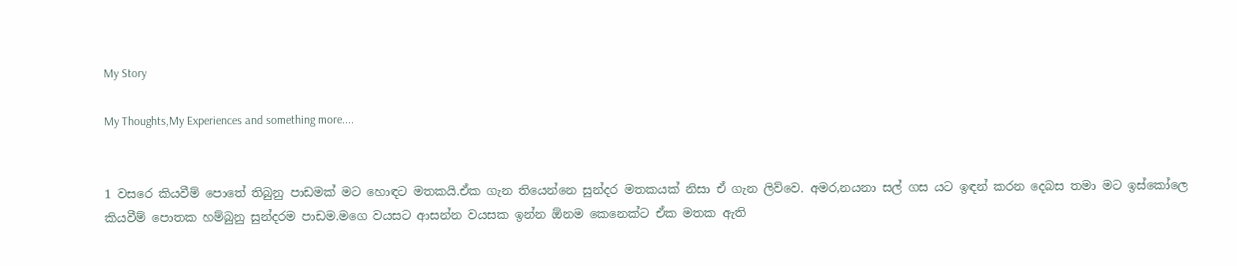My Story

My Thoughts,My Experiences and something more....


1 වසරෙ කියවීම් පොතේ තිබුනු පාඩමක් මට හොඳට මතකයි.ඒක ගැන තියෙන්නෙ සුන්දර මතකයක් නිසා ඒ ගැන ලිව්වෙ. අමර,නයනා සල් ගස යට ඉඳන් කරන දෙබස තමා මට ඉස්කෝලෙ කියවීම් පොතක හම්බුනු සුන්දරම පාඩම.මගෙ වයසට ආසන්න වයසක ඉන්න ඕනම කෙනෙක්ට ඒක මතක ඇති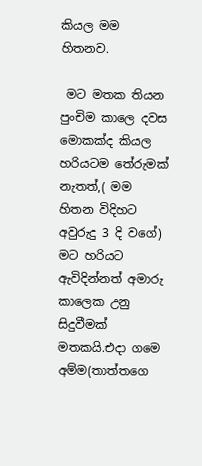කියල මම හිතනව.

 මට මතක තියන පුංචිම කාලෙ දවස මොකක්ද කියල හරියටම තේරුමක් නැතත්,( මම හිතන විදිහට අවුරුදු 3 දි වගේ) මට හරියට ඇවිදින්නත් අමාරු කාලෙක උනු සිදුවීමක් මතකයි.එදා ගමෙ අම්ම(තාත්තගෙ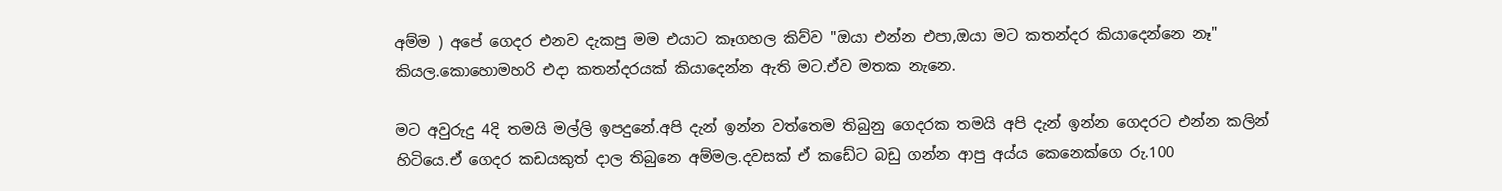අම්ම ) අපේ ගෙදර එනව දැකපු මම එයාට කෑගහල කිව්ව "ඔයා එන්න එපා,ඔයා මට කතන්දර කියාදෙන්නෙ නෑ" කියල.කොහොමහරි එදා කතන්දරයක් කියාදෙන්න ඇති මට.ඒව මතක නැනෙ.

මට අවුරුදු 4දි තමයි මල්ලි ඉපදුනේ.අපි දැන් ඉන්න වත්තෙම තිබුනු ගෙදරක තමයි අපි දැන් ඉන්න ගෙදරට එන්න කලින් හිටියෙ.ඒ ගෙදර කඩයකුත් දාල තිබුනෙ අම්මල.දවසක් ඒ කඩේට බඩු ගන්න ආපු අය්ය කෙනෙක්ගෙ රු.100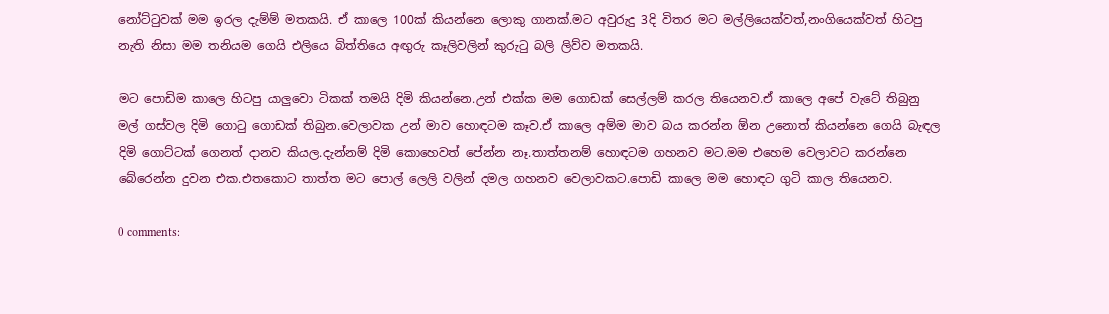නෝට්‍ටුවක් මම ඉරල දැම්ම් මතකයි. ඒ කාලෙ 100ක් කියන්නෙ ලොකු ගානක්.මට අවුරුදු 3දි විතර මට මල්ලියෙක්වත්,නංගියෙක්වත් හිටපු නැති නිසා මම තනියම ගෙයි එලියෙ බිත්තියෙ අඟුරු කෑලිවලින් කුරු‍ටු බලි ලිව්ව මතකයි.

මට පොඩිම කාලෙ හිටපු යාලුවො ටිකක් තමයි දිමි කියන්නෙ.උන් එක්ක මම ගොඩක් සෙල්ලම් කරල තියෙනව.ඒ කාලෙ අපේ වැටේ තිබුනු මල් ගස්වල දිමි ගො‍ටු ගොඩක් තිබුන.වෙලාවක උන් මාව හොඳටම කෑව.ඒ කාලෙ අම්ම මාව බය කරන්න ඕන උනොත් කියන්නෙ ගෙයි බැඳල දිමි ගොට්ටක් ගෙනත් දානව කියල.දැන්නම් දිමි කොහෙවත් පේන්න නෑ.තාත්තනම් හොඳටම ගහනව මට.මම එහෙම වෙලාවට කරන්නෙ බේරෙන්න දුවන එක.එතකොට තාත්ත මට පොල් ලෙලි වලින් දමල ගහනව වෙලාවකට.පොඩි කාලෙ මම හොඳට ගුටි කාල තියෙනව.

0 comments: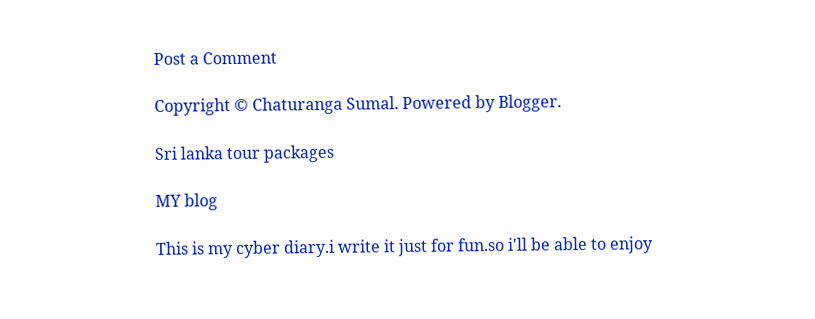Post a Comment

Copyright © Chaturanga Sumal. Powered by Blogger.

Sri lanka tour packages

MY blog

This is my cyber diary.i write it just for fun.so i'll be able to enjoy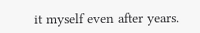it myself even after years.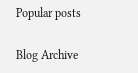Popular posts

Blog Archive